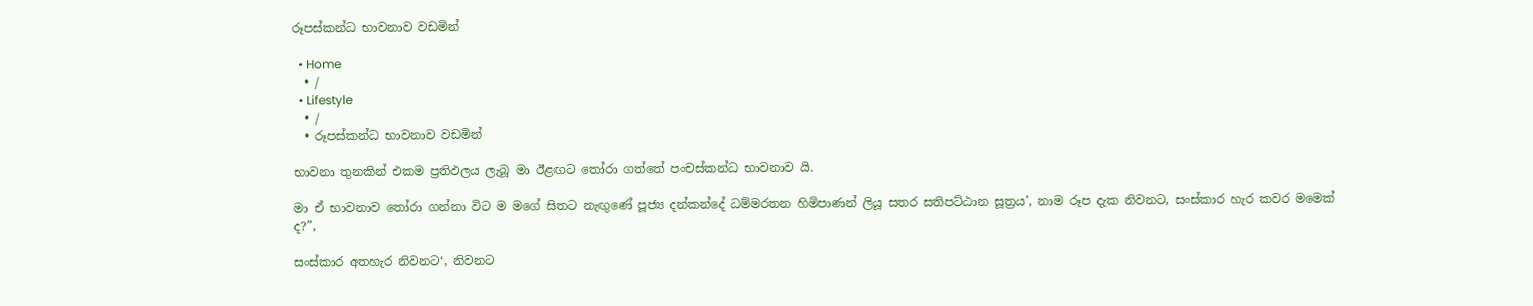රූපස්කන්ධ භාවනාව වඩමින්

  • Home
  • /
  • Lifestyle
  • /
  • රූපස්කන්ධ භාවනාව වඩමින්

භාවනා තුනකින් එකම ප්‍රතිඵලය ලැබූ මා ඊළඟට තෝරා ගත්තේ පංචස්කන්ධ භාවනාව යි.

මා ඒ භාවනාව තෝරා ගන්නා විට ම මගේ සිතට නැඟුණේ පූජ්‍ය දන්කන්දේ ධම්මරතන හිමිපාණන් ලියූ සතර සතිපට්ඨාන සූත්‍රය’, නාම රූප දැක නිවනට, සංස්කාර හැර කවර මමෙක් ද?”,

සංස්කාර අතහැර නිවනට‘, නිවනට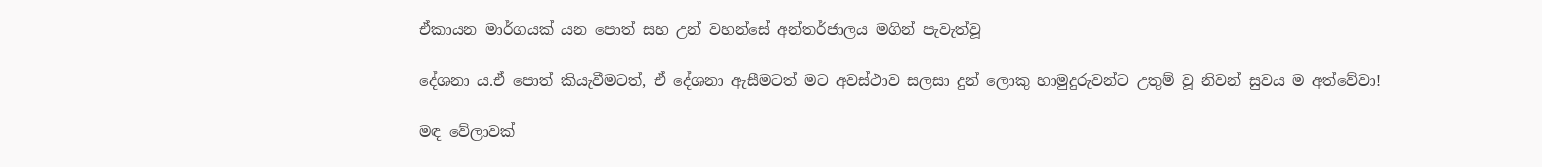ඒකායන මාර්ගයක් යන පොත් සහ උන් වහන්සේ අන්තර්ජාලය මගින් පැවැත්වූ

දේශනා ය.ඒ පොත් කියැවීමටත්, ඒ දේශනා ඇසීමටත් මට අවස්ථාව සලසා දුන් ලොකු හාමුදුරුවන්ට උතුම් වූ නිවන් සුවය ම අත්වේවා!

මඳ වේලාවක්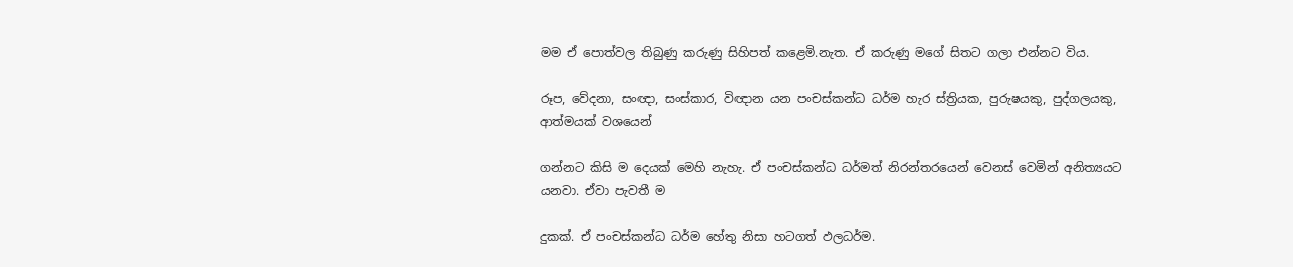මම ඒ පොත්වල තිබුණු කරුණු සිහිපත් කළෙමි.නැත. ඒ කරුණු මගේ සිතට ගලා එන්නට විය.

රූප, වේදනා, සංඥා, සංස්කාර, විඥාන යන පංචස්කන්ධ ධර්ම හැර ස්ත්‍රියක, පුරුෂයකු, පුද්ගලයකු, ආත්මයක් වශයෙන්

ගන්නට කිසි ම දෙයක් මෙහි නැහැ. ඒ පංචස්කන්ධ ධර්මත් නිරන්තරයෙන් වෙනස් වෙමින් අනිත්‍යයට යනවා. ඒවා පැවතී ම

දුකක්. ඒ පංචස්කන්ධ ධර්ම හේතු නිසා හටගත් ඵලධර්ම.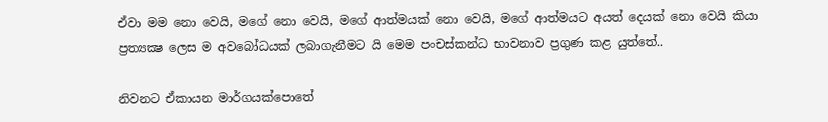ඒවා මම නො වෙයි, මගේ නො වෙයි, මගේ ආත්මයක් නො වෙයි, මගේ ආත්මයට අයත් දෙයක් නො වෙයි කියා ප්‍රත්‍යක්‍ෂ ලෙස ම අවබෝධයක් ලබාගැනීමට යි මෙම පංචස්කන්ධ භාවනාව ප්‍රගුණ කළ යුත්තේ..

නිවනට ඒකායන මාර්ගයක්පොතේ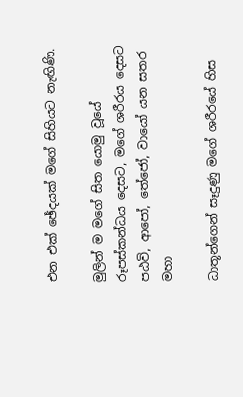එන එක් ඡේදයක් මගේ සිහියට නැඟිණි.

මුලින් ම මගේ සිත යොමු වූයේ රූපස්කන්ධය දෙසට, මගේ ශරීරය දෙසට පඨවි, ආපෝ, තේජෝ, වායෝ යන සතර මහා

ධාතූන්ගෙන් සෑදුණු මගේ ශරීරයේ හිස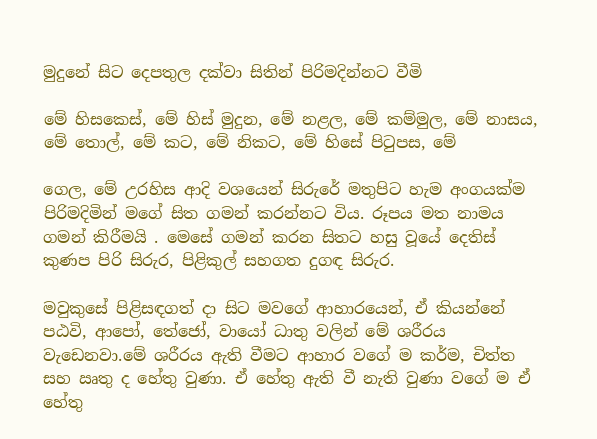මුදුනේ සිට දෙපතුල දක්වා සිතින් පිරිමදින්නට වීමි

මේ හිසකෙස්, මේ හිස් මුදුන, මේ නළල, මේ කම්මුල, මේ නාසය, මේ තොල්, මේ කට, මේ නිකට, මේ හිසේ පිටුපස, මේ

ගෙල, මේ උරහිස ආදි වශයෙන් සිරුරේ මතුපිට හැම අංගයක්ම පිරිමදිමින් මගේ සිත ගමන් කරන්නට විය. රූපය මත නාමය ගමන් කිරීමයි . මෙසේ ගමන් කරන සිතට හසු වූයේ දෙතිස් කුණප පිරි සිරුර, පිළිකුල් සහගත දුගඳ සිරුර.

මවුකුසේ පිළිසඳගත් දා සිට මවගේ ආහාරයෙන්, ඒ කියන්නේ පඨවි, ආපෝ, තේජෝ, වායෝ ධාතු වලින් මේ ශරීරය වැඩෙනවා.මේ ශරීරය ඇති වීමට ආහාර වගේ ම කර්ම, චිත්ත සහ ඍතු ද හේතු වුණා. ඒ හේතු ඇති වී නැති වුණා වගේ ම ඒ හේතු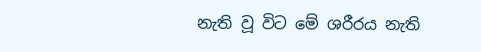නැති වූ විට මේ ශරීරය නැති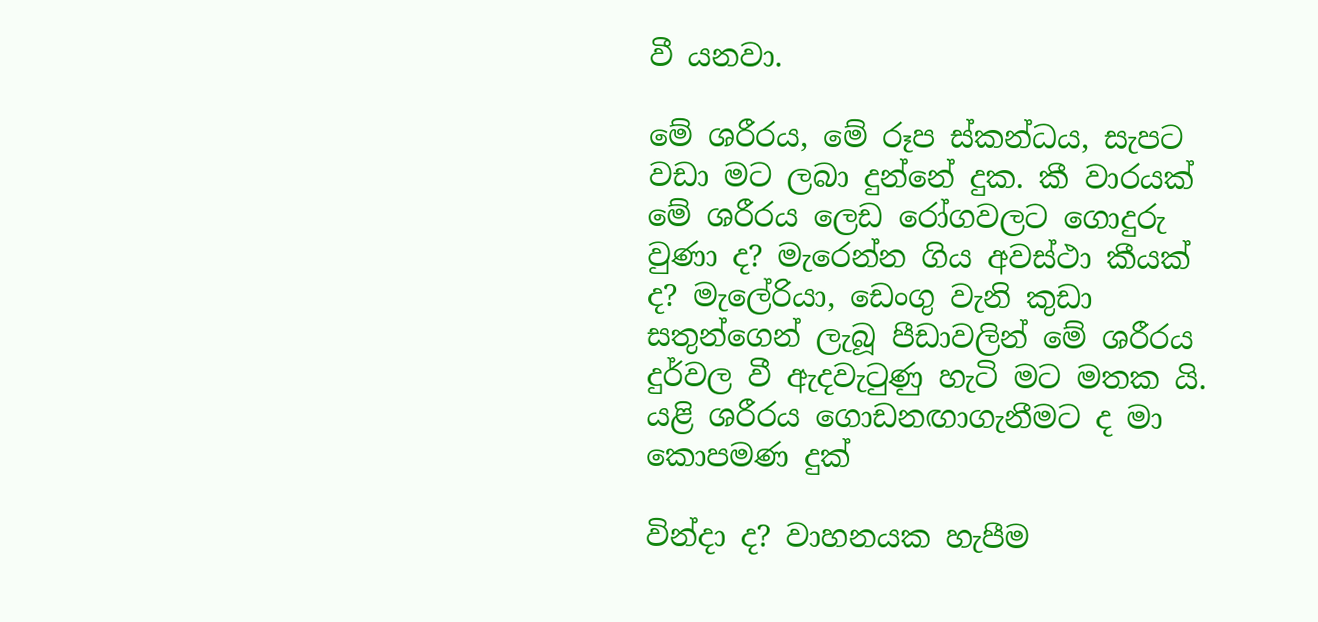වී යනවා.

මේ ශරීරය, මේ රූප ස්කන්ධය, සැපට වඩා මට ලබා දුන්නේ දුක. කී වාරයක් මේ ශරීරය ලෙඩ රෝගවලට ගොදුරු වුණා ද? මැරෙන්න ගිය අවස්ථා කීයක් ද? මැලේරියා, ඩෙංගු වැනි කුඩා සතුන්ගෙන් ලැබූ පීඩාවලින් මේ ශරීරය දුර්වල වී ඇදවැටුණු හැටි මට මතක යි. යළි ශරීරය ගොඩනඟාගැනීමට ද මා කොපමණ දුක්

වින්දා ද? වාහනයක හැපීම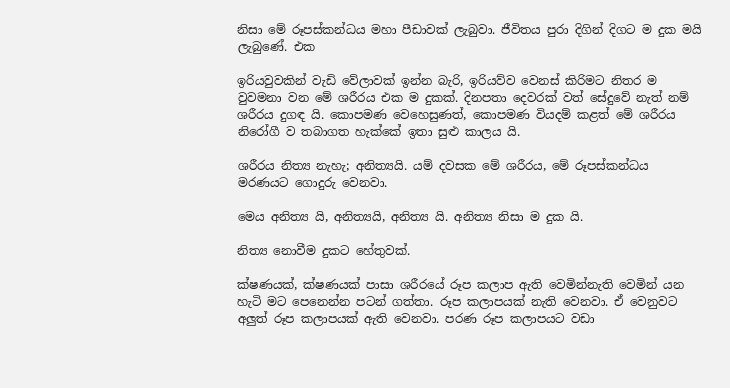නිසා මේ රූපස්කන්ධය මහා පීඩාවක් ලැබුවා. ජීවිතය පුරා දිගින් දිගට ම දුක මයි ලැබුණේ. එක

ඉරියවුවකින් වැඩි වේලාවක් ඉන්න බැරි, ඉරියව්ව වෙනස් කිරිමට නිතර ම වුවමනා වන මේ ශරීරය එක ම දුකක්. දිනපතා දෙවරක් වත් සේදුවේ නැත් නම් ශරීරය දුගඳ යි. කොපමණ වෙහෙසුණත්, කොපමණ වියදම් කළත් මේ ශරීරය නිරෝගී ව තබාගත හැක්කේ ඉතා සුළු කාලය යි.

ශරීරය නිත්‍ය නැහැ; අනිත්‍යයි. යම් දවසක මේ ශරීරය, මේ රූපස්කන්ධය මරණයට ගොදුරු වෙනවා.

මෙය අනිත්‍ය යි, අනිත්‍යයි, අනිත්‍ය යි. අනිත්‍ය නිසා ම දුක යි.

නිත්‍ය නොවීම දුකට හේතුවක්.

ක්ෂණයක්, ක්ෂණයක් පාසා ශරීරයේ රූප කලාප ඇති වෙමින්නැති වෙමින් යන හැටි මට පෙනෙන්න පටන් ගත්තා. රූප කලාපයක් නැති වෙනවා. ඒ වෙනුවට අලුත් රූප කලාපයක් ඇති වෙනවා. පරණ රූප කලාපයට වඩා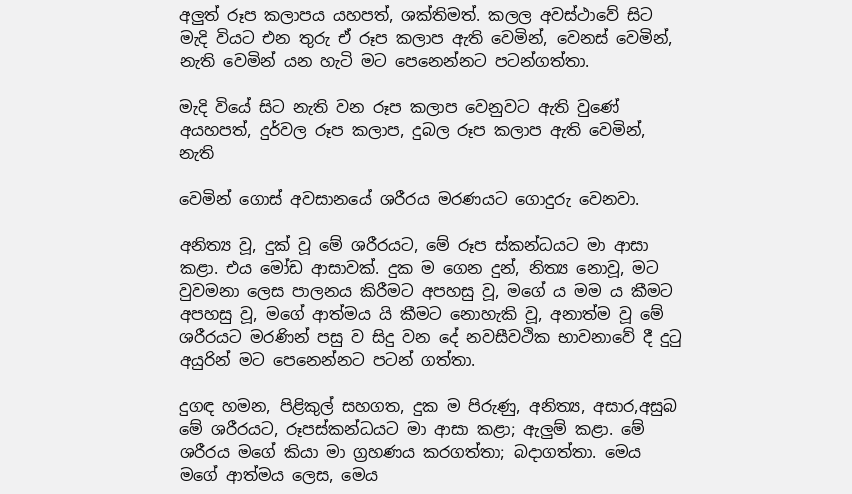අලුත් රූප කලාපය යහපත්, ශක්තිමත්. කලල අවස්ථාවේ සිට මැදි වියට එන තුරු ඒ රූප කලාප ඇති වෙමින්, වෙනස් වෙමින්, නැති වෙමින් යන හැටි මට පෙනෙන්නට පටන්ගත්තා.

මැදි වියේ සිට නැති වන රූප කලාප වෙනුවට ඇති වුණේ අයහපත්, දුර්වල රූප කලාප, දුබල රූප කලාප ඇති වෙමින්, නැති

වෙමින් ගොස් අවසානයේ ශරීරය මරණයට ගොදුරු වෙනවා.

අනිත්‍ය වූ, දුක් වූ මේ ශරීරයට, මේ රූප ස්කන්ධයට මා ආසා කළා. එය මෝඩ ආසාවක්. දුක ම ගෙන දුන්, නිත්‍ය නොවූ, මට වුවමනා ලෙස පාලනය කිරීමට අපහසු වූ, මගේ ය මම ය කීමට අපහසු වූ, මගේ ආත්මය යි කීමට නොහැකි වූ, අනාත්ම වූ මේ ශරීරයට මරණින් පසු ව සිදු වන දේ නවසීවථික භාවනාවේ දී දුටු අයුරින් මට පෙනෙන්නට පටන් ගත්තා.

දුගඳ හමන, පිළිකුල් සහගත, දුක ම පිරුණු, අනිත්‍ය, අසාර,අසුබ මේ ශරීරයට, රූපස්කන්ධයට මා ආසා කළා; ඇලුම් කළා. මේ ශරීරය මගේ කියා මා ග්‍රහණය කරගත්තා; බදාගත්තා. මෙය මගේ ආත්මය ලෙස, මෙය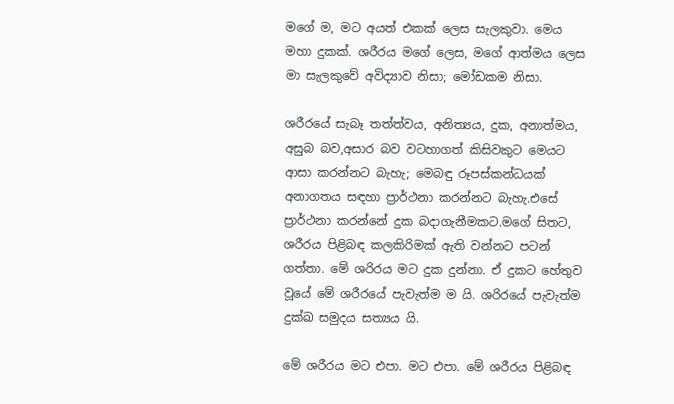මගේ ම, මට අයත් එකක් ලෙස සැලකුවා. මෙය මහා දුකක්. ශරීරය මගේ ලෙස, මගේ ආත්මය ලෙස මා සැලකුවේ අවිද්‍යාව නිසා; මෝඩකම නිසා.

ශරීරයේ සැබෑ තත්ත්වය, අනිත්‍යය, දුක, අනාත්මය, අසුබ බව,අසාර බව වටහාගත් කිසිවකුට මෙයට ආසා කරන්නට බැහැ; මෙබඳු රූපස්කන්ධයක් අනාගතය සඳහා ප්‍රාර්ථනා කරන්නට බැහැ.එසේ ප්‍රාර්ථනා කරන්නේ දුක බදාගැනීමකට.මගේ සිතට, ශරීරය පිළිබඳ කලකිරිමක් ඇති වන්නට පටන් ගත්තා. මේ ශරිරය මට දුක දුන්නා. ඒ දුකට හේතුව වූයේ මේ ශරීරයේ පැවැත්ම ම යි. ශරිරයේ පැවැත්ම දුක්ඛ සමුදය සත්‍යය යි.

මේ ශරීරය මට එපා. මට එපා. මේ ශරීරය පිළිබඳ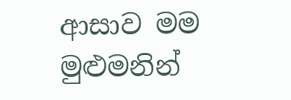ආසාව මම මුළුමනින්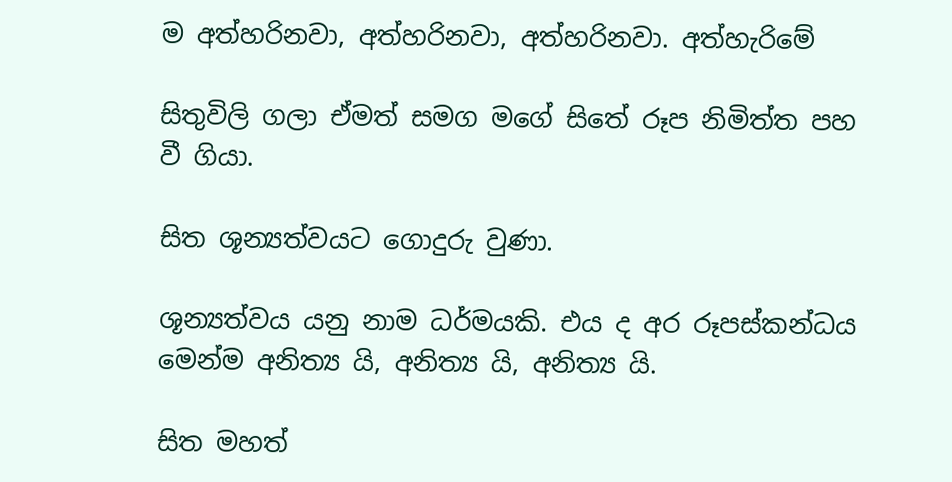ම අත්හරිනවා, අත්හරිනවා, අත්හරිනවා. අත්හැරිමේ

සිතුවිලි ගලා ඒමත් සමග මගේ සිතේ රූප නිමිත්ත පහ වී ගියා.

සිත ශූන්‍යත්වයට ගොදුරු වුණා.

ශූන්‍යත්වය යනු නාම ධර්මයකි. එය ද අර රූපස්කන්ධය මෙන්ම අනිත්‍ය යි, අනිත්‍ය යි, අනිත්‍ය යි.

සිත මහත්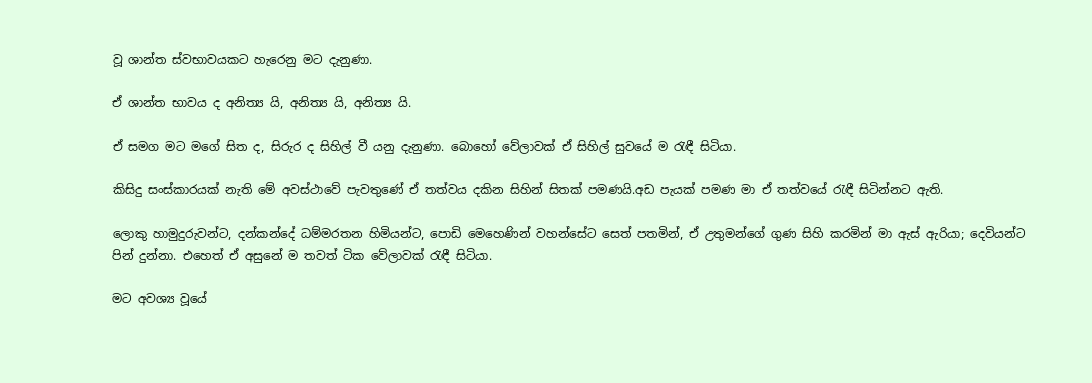වූ ශාන්ත ස්වභාවයකට හැරෙනු මට දැනුණා.

ඒ ශාන්ත භාවය ද අනිත්‍ය යි, අනිත්‍ය යි, අනිත්‍ය යි.

ඒ සමග මට මගේ සිත ද, සිරුර ද සිහිල් වී යනු දැනුණා. බොහෝ වේලාවක් ඒ සිහිල් සුවයේ ම රැඳී සිටියා.

කිසිදු සංස්කාරයක් නැති මේ අවස්ථාවේ පැවතුණේ ඒ තත්වය දකින සිහින් සිතක් පමණයි.අඩ පැයක් පමණ මා ඒ තත්වයේ රැඳී සිටින්නට ඇති.

ලොකු හාමුදුරුවන්ට, දන්කන්දේ ධම්මරතන හිමියන්ට, පොඩි මෙහෙණින් වහන්සේට සෙත් පතමින්, ඒ උතුමන්ගේ ගුණ සිහි කරමින් මා ඇස් ඇරියා; දෙවියන්ට පින් දුන්නා. එහෙත් ඒ අසුනේ ම තවත් ටික වේලාවක් රැඳී සිටියා.

මට අවශ්‍ය වූයේ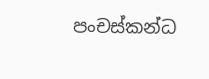පංචස්කන්ධ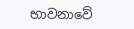භාවනාවේ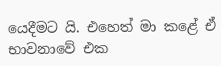යෙදීමට යි. එහෙත් මා කළේ ඒ භාවනාවේ එක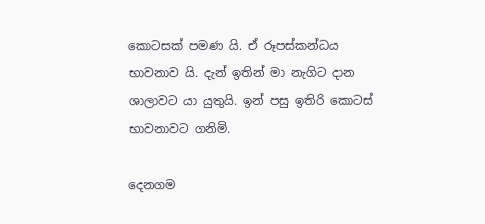කොටසක් පමණ යි. ඒ රූපස්කන්ධය භාවනාව යි. දැන් ඉතින් මා නැගිට දාන ශාලාවට යා යුතුයි. ඉන් පසු ඉතිරි කොටස් භාවනාවට ගනිමි.

දෙනගම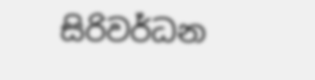සිරිවර්ධන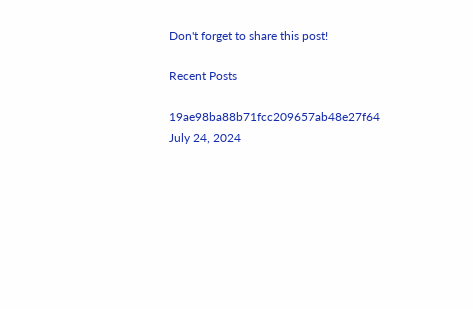Don't forget to share this post!

Recent Posts

19ae98ba88b71fcc209657ab48e27f64
July 24, 2024